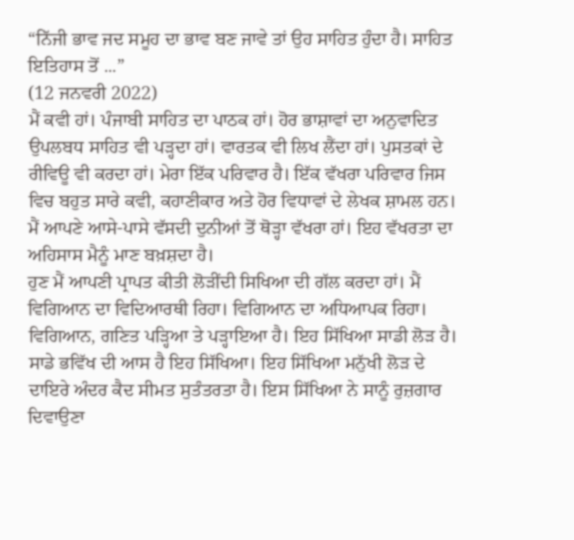“ਨਿੱਜੀ ਭਾਵ ਜਦ ਸਮੂਹ ਦਾ ਭਾਵ ਬਣ ਜਾਵੇ ਤਾਂ ਉਹ ਸਾਹਿਤ ਹੁੰਦਾ ਹੈ। ਸਾਹਿਤ ਇਤਿਹਾਸ ਤੋਂ ...”
(12 ਜਨਵਰੀ 2022)
ਮੈਂ ਕਵੀ ਹਾਂ। ਪੰਜਾਬੀ ਸਾਹਿਤ ਦਾ ਪਾਠਕ ਹਾਂ। ਹੋਰ ਭਾਸ਼ਾਵਾਂ ਦਾ ਅਨੁਵਾਦਿਤ ਉਪਲਬਧ ਸਾਹਿਤ ਵੀ ਪੜ੍ਹਦਾ ਹਾਂ। ਵਾਰਤਕ ਵੀ ਲਿਖ ਲੈਂਦਾ ਹਾਂ। ਪੁਸਤਕਾਂ ਦੇ ਰੀਵਿਊ ਵੀ ਕਰਦਾ ਹਾਂ। ਮੇਰਾ ਇੱਕ ਪਰਿਵਾਰ ਹੈ। ਇੱਕ ਵੱਖਰਾ ਪਰਿਵਾਰ ਜਿਸ ਵਿਚ ਬਹੁਤ ਸਾਰੇ ਕਵੀ, ਕਹਾਣੀਕਾਰ ਅਤੇ ਹੋਰ ਵਿਧਾਵਾਂ ਦੇ ਲੇਖਕ ਸ਼ਾਮਲ ਹਨ। ਮੈਂ ਆਪਣੇ ਆਸੇ-ਪਾਸੇ ਵੱਸਦੀ ਦੁਨੀਆਂ ਤੋਂ ਥੋੜ੍ਹਾ ਵੱਖਰਾ ਹਾਂ। ਇਹ ਵੱਖਰਤਾ ਦਾ ਅਹਿਸਾਸ ਮੈਨੂੰ ਮਾਣ ਬਖ਼ਸ਼ਦਾ ਹੈ।
ਹੁਣ ਮੈਂ ਆਪਣੀ ਪ੍ਰਾਪਤ ਕੀਤੀ ਲੋੜੀਂਦੀ ਸਿਖਿਆ ਦੀ ਗੱਲ ਕਰਦਾ ਹਾਂ। ਮੈਂ ਵਿਗਿਆਨ ਦਾ ਵਿਦਿਆਰਥੀ ਰਿਹਾ। ਵਿਗਿਆਨ ਦਾ ਅਧਿਆਪਕ ਰਿਹਾ। ਵਿਗਿਆਨ, ਗਣਿਤ ਪੜ੍ਹਿਆ ਤੇ ਪੜ੍ਹਾਇਆ ਹੈ। ਇਹ ਸਿੱਖਿਆ ਸਾਡੀ ਲੋੜ ਹੈ। ਸਾਡੇ ਭਵਿੱਖ ਦੀ ਆਸ ਹੈ ਇਹ ਸਿੱਖਿਆ। ਇਹ ਸਿੱਖਿਆ ਮਨੁੱਖੀ ਲੋੜ ਦੇ ਦਾਇਰੇ ਅੰਦਰ ਕੈਦ ਸੀਮਤ ਸੁਤੰਤਰਤਾ ਹੈ। ਇਸ ਸਿੱਖਿਆ ਨੇ ਸਾਨੂੰ ਰੁਜ਼ਗਾਰ ਦਿਵਾਉਣਾ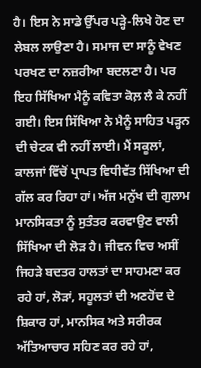ਹੈ। ਇਸ ਨੇ ਸਾਡੇ ਉੱਪਰ ਪੜ੍ਹੇ-ਲਿਖੇ ਹੋਣ ਦਾ ਲੇਬਲ ਲਾਉਣਾ ਹੈ। ਸਮਾਜ ਦਾ ਸਾਨੂੰ ਵੇਖਣ ਪਰਖਣ ਦਾ ਨਜ਼ਰੀਆ ਬਦਲਣਾ ਹੈ। ਪਰ ਇਹ ਸਿੱਖਿਆ ਮੈਨੂੰ ਕਵਿਤਾ ਕੋਲ਼ ਲੈ ਕੇ ਨਹੀਂ ਗਈ। ਇਸ ਸਿੱਖਿਆ ਨੇ ਮੈਨੂੰ ਸਾਹਿਤ ਪੜ੍ਹਨ ਦੀ ਚੇਟਕ ਵੀ ਨਹੀਂ ਲਾਈ। ਮੈਂ ਸਕੂਲਾਂ, ਕਾਲਜਾਂ ਵਿੱਚੋਂ ਪ੍ਰਾਪਤ ਵਿਧੀਵੱਤ ਸਿੱਖਿਆ ਦੀ ਗੱਲ ਕਰ ਰਿਹਾ ਹਾਂ। ਅੱਜ ਮਨੁੱਖ ਦੀ ਗੁਲਾਮ ਮਾਨਸਿਕਤਾ ਨੂੰ ਸੁਤੰਤਰ ਕਰਵਾਉਣ ਵਾਲੀ ਸਿੱਖਿਆ ਦੀ ਲੋੜ ਹੈ। ਜੀਵਨ ਵਿਚ ਅਸੀਂ ਜਿਹੜੇ ਬਦਤਰ ਹਾਲਤਾਂ ਦਾ ਸਾਹਮਣਾ ਕਰ ਰਹੇ ਹਾਂ, ਲੋੜਾਂ, ਸਹੂਲਤਾਂ ਦੀ ਅਣਹੋਂਦ ਦੇ ਸ਼ਿਕਾਰ ਹਾਂ, ਮਾਨਸਿਕ ਅਤੇ ਸਰੀਰਕ ਅੱਤਿਆਚਾਰ ਸਹਿਣ ਕਰ ਰਹੇ ਹਾਂ,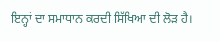ਇਨ੍ਹਾਂ ਦਾ ਸਮਾਧਾਨ ਕਰਦੀ ਸਿੱਖਿਆ ਦੀ ਲੋੜ ਹੈ।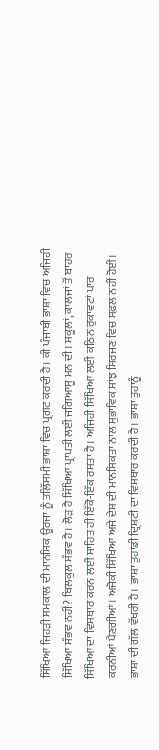ਸਿੱਖਿਆ ਜਿਹੜੀ ਸਮਕਾਲ ਦੀ ਮਾਨਸਿਕ ਊਰਜਾ ਨੂੰ ਤਲਿੱਸਮੀ ਭਾਸ਼ਾ ਵਿਚ ਪ੍ਰਗਟ ਕਰਦੀ ਹੈ। ਕੀ ਪੰਜਾਬੀ ਭਾਸ਼ਾ ਵਿਚ ਅਜਿਹੀ ਸਿੱਖਿਆ ਸੰਭਵ ਨਹੀਂ? ਬਿਲਕੁਲ ਸੰਭਵ ਹੈ। ਲੋੜ ਹੈ ਸਿੱਖਿਆ ਪ੍ਰਾਪਤੀ ਲਈ ਜਗਿਆਸੂ ਮਨ ਦੀ। ਸਕੂਲਾਂ, ਕਾਲਜਾਂ ਤੋਂ ਬਾਹਰ ਸਿੱਖਿਆ ਦਾ ਵਿਸਥਾਰ ਕਰਨ ਲਈ ਸਾਹਿਤ ਹੀ ਇੱਕੋ-ਇੱਕ ਰਸਤਾ ਹੈ। ਅਜਿਹੀ ਸਿੱਖਿਆ ਲਈ ਕਠਿਨ ਰੁਕਾਵਟਾਂ ਪਾਰ ਕਰਨੀਆਂ ਪੈਣਗੀਆਂ। ਅਜੋਕੀ ਸਿੱਖਿਆ ਅਜੇ ਦੇਸ਼ ਦੀ ਮਾਨਸਿਕਤਾ ਨਾਲ ਸੁਭਾਵਿਕ ਸਾਂਝ ਸਿਰਜਣ ਵਿਚ ਸਫ਼ਲ ਨਹੀਂ ਹੋਈ।
ਭਾਸ਼ਾ ਦੀ ਗੱਲ ਵੱਖਰੀ ਹੈ। ਭਾਸ਼ਾ ਤੁਹਾਡੀ ਦ੍ਰਿਸ਼ਟੀ ਦਾ ਵਿਸਥਾਰ ਕਰਦੀ ਹੈ। ਭਾਸ਼ਾ ਤੁਹਾਨੂੰ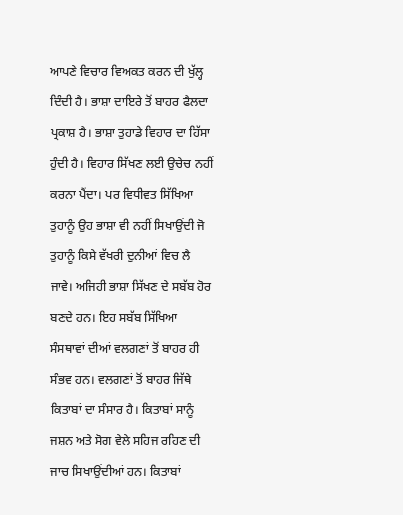ਆਪਣੇ ਵਿਚਾਰ ਵਿਅਕਤ ਕਰਨ ਦੀ ਖੁੱਲ੍ਹ ਦਿੰਦੀ ਹੈ। ਭਾਸ਼ਾ ਦਾਇਰੇ ਤੋਂ ਬਾਹਰ ਫੈਲਦਾ ਪ੍ਰਕਾਸ਼ ਹੈ। ਭਾਸ਼ਾ ਤੁਹਾਡੇ ਵਿਹਾਰ ਦਾ ਹਿੱਸਾ ਹੁੰਦੀ ਹੈ। ਵਿਹਾਰ ਸਿੱਖਣ ਲਈ ਉਚੇਚ ਨਹੀਂ ਕਰਨਾ ਪੈਂਦਾ। ਪਰ ਵਿਧੀਵਤ ਸਿੱਖਿਆ ਤੁਹਾਨੂੰ ਉਹ ਭਾਸ਼ਾ ਵੀ ਨਹੀਂ ਸਿਖਾਉਂਦੀ ਜੋ ਤੁਹਾਨੂੰ ਕਿਸੇ ਵੱਖਰੀ ਦੁਨੀਆਂ ਵਿਚ ਲੈ ਜਾਵੇ। ਅਜਿਹੀ ਭਾਸ਼ਾ ਸਿੱਖਣ ਦੇ ਸਬੱਬ ਹੋਰ ਬਣਦੇ ਹਨ। ਇਹ ਸਬੱਬ ਸਿੱਖਿਆ ਸੰਸਥਾਵਾਂ ਦੀਆਂ ਵਲਗਣਾਂ ਤੋਂ ਬਾਹਰ ਹੀ ਸੰਭਵ ਹਨ। ਵਲਗਣਾਂ ਤੋਂ ਬਾਹਰ ਜਿੱਥੇ ਕਿਤਾਬਾਂ ਦਾ ਸੰਸਾਰ ਹੈ। ਕਿਤਾਬਾਂ ਸਾਨੂੰ ਜਸ਼ਨ ਅਤੇ ਸੋਗ ਵੇਲੇ ਸਹਿਜ ਰਹਿਣ ਦੀ ਜਾਚ ਸਿਖਾਉਂਦੀਆਂ ਹਨ। ਕਿਤਾਬਾਂ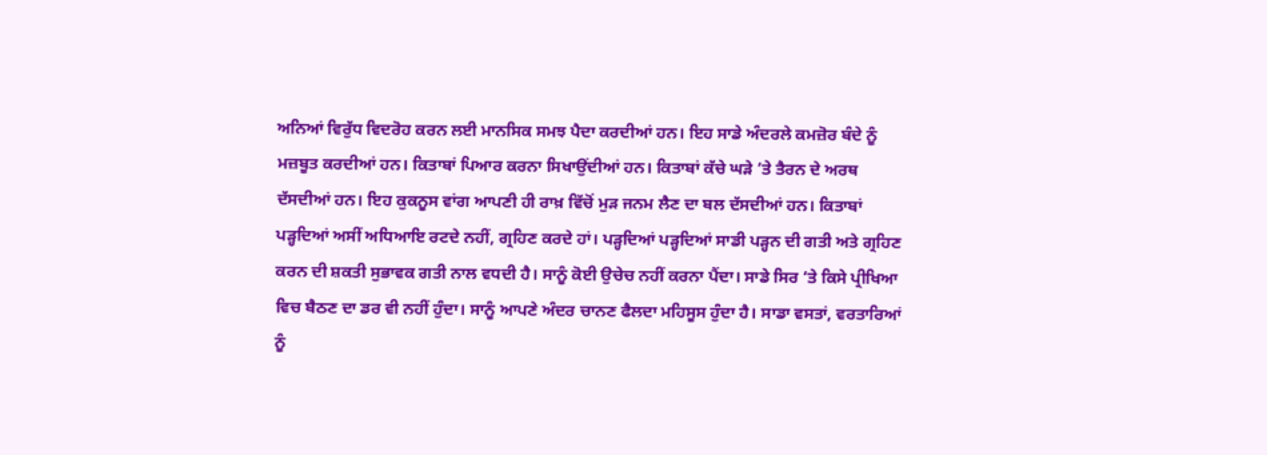ਅਨਿਆਂ ਵਿਰੁੱਧ ਵਿਦਰੋਹ ਕਰਨ ਲਈ ਮਾਨਸਿਕ ਸਮਝ ਪੈਦਾ ਕਰਦੀਆਂ ਹਨ। ਇਹ ਸਾਡੇ ਅੰਦਰਲੇ ਕਮਜ਼ੋਰ ਬੰਦੇ ਨੂੰ ਮਜ਼ਬੂਤ ਕਰਦੀਆਂ ਹਨ। ਕਿਤਾਬਾਂ ਪਿਆਰ ਕਰਨਾ ਸਿਖਾਉਂਦੀਆਂ ਹਨ। ਕਿਤਾਬਾਂ ਕੱਚੇ ਘੜੇ ’ਤੇ ਤੈਰਨ ਦੇ ਅਰਥ ਦੱਸਦੀਆਂ ਹਨ। ਇਹ ਕੁਕਨੂਸ ਵਾਂਗ ਆਪਣੀ ਹੀ ਰਾਖ਼ ਵਿੱਚੋਂ ਮੁੜ ਜਨਮ ਲੈਣ ਦਾ ਬਲ ਦੱਸਦੀਆਂ ਹਨ। ਕਿਤਾਬਾਂ ਪੜ੍ਹਦਿਆਂ ਅਸੀਂ ਅਧਿਆਇ ਰਟਦੇ ਨਹੀਂ, ਗ੍ਰਹਿਣ ਕਰਦੇ ਹਾਂ। ਪੜ੍ਹਦਿਆਂ ਪੜ੍ਹਦਿਆਂ ਸਾਡੀ ਪੜ੍ਹਨ ਦੀ ਗਤੀ ਅਤੇ ਗ੍ਰਹਿਣ ਕਰਨ ਦੀ ਸ਼ਕਤੀ ਸੁਭਾਵਕ ਗਤੀ ਨਾਲ ਵਧਦੀ ਹੈ। ਸਾਨੂੰ ਕੋਈ ਉਚੇਚ ਨਹੀਂ ਕਰਨਾ ਪੈਂਦਾ। ਸਾਡੇ ਸਿਰ ‘ਤੇ ਕਿਸੇ ਪ੍ਰੀਖਿਆ ਵਿਚ ਬੈਠਣ ਦਾ ਡਰ ਵੀ ਨਹੀਂ ਹੁੰਦਾ। ਸਾਨੂੰ ਆਪਣੇ ਅੰਦਰ ਚਾਨਣ ਫੈਲਦਾ ਮਹਿਸੂਸ ਹੁੰਦਾ ਹੈ। ਸਾਡਾ ਵਸਤਾਂ, ਵਰਤਾਰਿਆਂ ਨੂੰ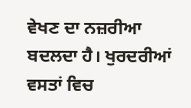ਵੇਖਣ ਦਾ ਨਜ਼ਰੀਆ ਬਦਲਦਾ ਹੈ। ਖੁਰਦਰੀਆਂ ਵਸਤਾਂ ਵਿਚ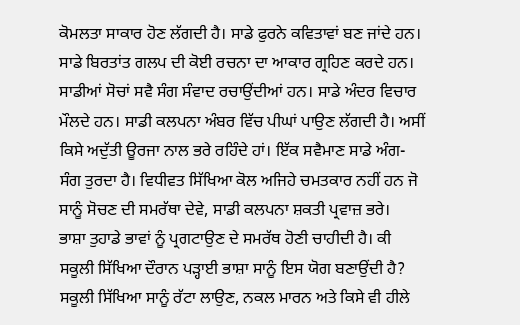ਕੋਮਲਤਾ ਸਾਕਾਰ ਹੋਣ ਲੱਗਦੀ ਹੈ। ਸਾਡੇ ਫੁਰਨੇ ਕਵਿਤਾਵਾਂ ਬਣ ਜਾਂਦੇ ਹਨ। ਸਾਡੇ ਬਿਰਤਾਂਤ ਗਲਪ ਦੀ ਕੋਈ ਰਚਨਾ ਦਾ ਆਕਾਰ ਗ੍ਰਹਿਣ ਕਰਦੇ ਹਨ। ਸਾਡੀਆਂ ਸੋਚਾਂ ਸਵੈ ਸੰਗ ਸੰਵਾਦ ਰਚਾਉਂਦੀਆਂ ਹਨ। ਸਾਡੇ ਅੰਦਰ ਵਿਚਾਰ ਮੌਲਦੇ ਹਨ। ਸਾਡੀ ਕਲਪਨਾ ਅੰਬਰ ਵਿੱਚ ਪੀਘਾਂ ਪਾਉਣ ਲੱਗਦੀ ਹੈ। ਅਸੀਂ ਕਿਸੇ ਅਦੁੱਤੀ ਊਰਜਾ ਨਾਲ ਭਰੇ ਰਹਿੰਦੇ ਹਾਂ। ਇੱਕ ਸਵੈਮਾਣ ਸਾਡੇ ਅੰਗ-ਸੰਗ ਤੁਰਦਾ ਹੈ। ਵਿਧੀਵਤ ਸਿੱਖਿਆ ਕੋਲ ਅਜਿਹੇ ਚਮਤਕਾਰ ਨਹੀਂ ਹਨ ਜੋ ਸਾਨੂੰ ਸੋਚਣ ਦੀ ਸਮਰੱਥਾ ਦੇਵੇ, ਸਾਡੀ ਕਲਪਨਾ ਸ਼ਕਤੀ ਪ੍ਰਵਾਜ਼ ਭਰੇ।
ਭਾਸ਼ਾ ਤੁਹਾਡੇ ਭਾਵਾਂ ਨੂੰ ਪ੍ਰਗਟਾਉਣ ਦੇ ਸਮਰੱਥ ਹੋਣੀ ਚਾਹੀਦੀ ਹੈ। ਕੀ ਸਕੂਲੀ ਸਿੱਖਿਆ ਦੌਰਾਨ ਪੜ੍ਹਾਈ ਭਾਸ਼ਾ ਸਾਨੂੰ ਇਸ ਯੋਗ ਬਣਾਉਂਦੀ ਹੈ? ਸਕੂਲੀ ਸਿੱਖਿਆ ਸਾਨੂੰ ਰੱਟਾ ਲਾਉਣ, ਨਕਲ ਮਾਰਨ ਅਤੇ ਕਿਸੇ ਵੀ ਹੀਲੇ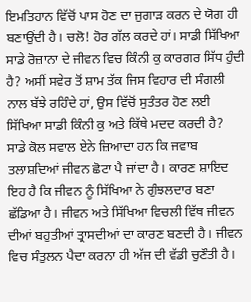ਇਮਤਿਹਾਨ ਵਿੱਚੋਂ ਪਾਸ ਹੋਣ ਦਾ ਜੁਗਾੜ ਕਰਨ ਦੇ ਯੋਗ ਹੀ ਬਣਾਉਂਦੀ ਹੈ। ਚਲੋ! ਹੋਰ ਗੱਲ ਕਰਦੇ ਹਾਂ। ਸਾਡੀ ਸਿੱਖਿਆ ਸਾਡੇ ਰੋਜ਼ਾਨਾ ਦੇ ਜੀਵਨ ਵਿਚ ਕਿੰਨੀ ਕੁ ਕਾਰਗਰ ਸਿੱਧ ਹੁੰਦੀ ਹੈ? ਅਸੀਂ ਸਵੇਰ ਤੋਂ ਸ਼ਾਮ ਤੱਕ ਜਿਸ ਵਿਹਾਰ ਦੀ ਸੰਗਲੀ ਨਾਲ ਬੱਝੇ ਰਹਿੰਦੇ ਹਾਂ, ਉਸ ਵਿੱਚੋਂ ਸੁਤੰਤਰ ਹੋਣ ਲਈ ਸਿੱਖਿਆ ਸਾਡੀ ਕਿੰਨੀ ਕੁ ਅਤੇ ਕਿੱਥੇ ਮਦਦ ਕਰਦੀ ਹੈ? ਸਾਡੇ ਕੋਲ ਸਵਾਲ ਏਨੇ ਜ਼ਿਆਦਾ ਹਨ ਕਿ ਜਵਾਬ ਤਲਾਸ਼ਦਿਆਂ ਜੀਵਨ ਛੋਟਾ ਪੈ ਜਾਂਦਾ ਹੈ। ਕਾਰਣ ਸ਼ਾਇਦ ਇਹ ਹੈ ਕਿ ਜੀਵਨ ਨੂੰ ਸਿੱਖਿਆ ਨੇ ਗੁੰਝਲਦਾਰ ਬਣਾ ਛੱਡਿਆ ਹੈ। ਜੀਵਨ ਅਤੇ ਸਿੱਖਿਆ ਵਿਚਲੀ ਵਿੱਥ ਜੀਵਨ ਦੀਆਂ ਬਹੁਤੀਆਂ ਤ੍ਰਾਸਦੀਆਂ ਦਾ ਕਾਰਣ ਬਣਦੀ ਹੈ। ਜੀਵਨ ਵਿਚ ਸੰਤੁਲਨ ਪੈਦਾ ਕਰਨਾ ਹੀ ਅੱਜ ਦੀ ਵੱਡੀ ਚੁਣੌਤੀ ਹੈ।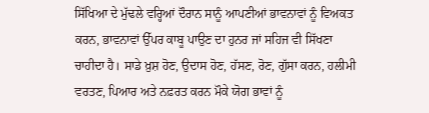ਸਿੱਖਿਆ ਦੇ ਮੁੱਢਲੇ ਵਰ੍ਹਿਆਂ ਦੌਰਾਨ ਸਾਨੂੰ ਆਪਣੀਆਂ ਭਾਵਨਾਵਾਂ ਨੂੰ ਵਿਅਕਤ ਕਰਨ, ਭਾਵਨਾਵਾਂ ਉੱਪਰ ਕਾਬੂ ਪਾਉਣ ਦਾ ਹੁਨਰ ਜਾਂ ਸਹਿਜ ਵੀ ਸਿੱਖਣਾ ਚਾਹੀਦਾ ਹੈ। ਸਾਡੇ ਖ਼ੁਸ਼ ਹੋਣ, ਉਦਾਸ ਹੋਣ, ਹੱਸਣ, ਰੋਣ, ਗੁੱਸਾ ਕਰਨ, ਹਲੀਮੀ ਵਰਤਣ, ਪਿਆਰ ਅਤੇ ਨਫ਼ਰਤ ਕਰਨ ਮੌਕੇ ਯੋਗ ਭਾਵਾਂ ਨੂੰ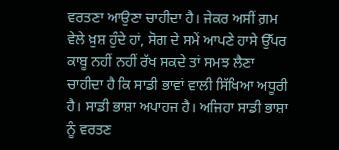ਵਰਤਣਾ ਆਉਣਾ ਚਾਹੀਦਾ ਹੈ। ਜੇਕਰ ਅਸੀਂ ਗ਼ਮ ਵੇਲੇ ਖ਼ੁਸ਼ ਹੁੰਦੇ ਹਾਂ, ਸੋਗ ਦੇ ਸਮੇਂ ਆਪਣੇ ਹਾਸੇ ਉੱਪਰ ਕਾਬੂ ਨਹੀਂ ਨਹੀਂ ਰੱਖ ਸਕਦੇ ਤਾਂ ਸਮਝ ਲੈਣਾ ਚਾਹੀਦਾ ਹੈ ਕਿ ਸਾਡੀ ਭਾਵਾਂ ਵਾਲੀ ਸਿੱਖਿਆ ਅਧੂਰੀ ਹੈ। ਸਾਡੀ ਭਾਸ਼ਾ ਅਪਾਹਜ ਹੈ। ਅਜਿਹਾ ਸਾਡੀ ਭਾਸ਼ਾ ਨੂੰ ਵਰਤਣ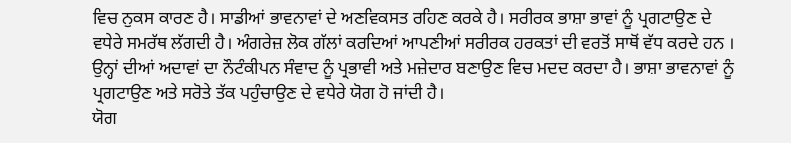ਵਿਚ ਨੁਕਸ ਕਾਰਣ ਹੈ। ਸਾਡੀਆਂ ਭਾਵਨਾਵਾਂ ਦੇ ਅਣਵਿਕਸਤ ਰਹਿਣ ਕਰਕੇ ਹੈ। ਸਰੀਰਕ ਭਾਸ਼ਾ ਭਾਵਾਂ ਨੂੰ ਪ੍ਰਗਟਾਉਣ ਦੇ ਵਧੇਰੇ ਸਮਰੱਥ ਲੱਗਦੀ ਹੈ। ਅੰਗਰੇਜ਼ ਲੋਕ ਗੱਲਾਂ ਕਰਦਿਆਂ ਆਪਣੀਆਂ ਸਰੀਰਕ ਹਰਕਤਾਂ ਦੀ ਵਰਤੋਂ ਸਾਥੋਂ ਵੱਧ ਕਰਦੇ ਹਨ । ਉਨ੍ਹਾਂ ਦੀਆਂ ਅਦਾਵਾਂ ਦਾ ਨੌਟੰਕੀਪਨ ਸੰਵਾਦ ਨੂੰ ਪ੍ਰਭਾਵੀ ਅਤੇ ਮਜ਼ੇਦਾਰ ਬਣਾਉਣ ਵਿਚ ਮਦਦ ਕਰਦਾ ਹੈ। ਭਾਸ਼ਾ ਭਾਵਨਾਵਾਂ ਨੂੰ ਪ੍ਰਗਟਾਉਣ ਅਤੇ ਸਰੋਤੇ ਤੱਕ ਪਹੁੰਚਾਉਣ ਦੇ ਵਧੇਰੇ ਯੋਗ ਹੋ ਜਾਂਦੀ ਹੈ।
ਯੋਗ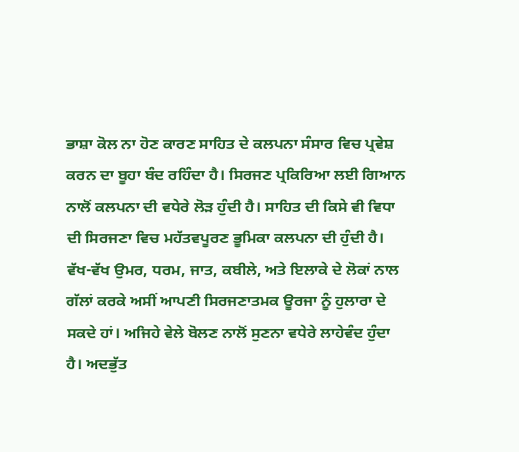ਭਾਸ਼ਾ ਕੋਲ ਨਾ ਹੋਣ ਕਾਰਣ ਸਾਹਿਤ ਦੇ ਕਲਪਨਾ ਸੰਸਾਰ ਵਿਚ ਪ੍ਰਵੇਸ਼ ਕਰਨ ਦਾ ਬੂਹਾ ਬੰਦ ਰਹਿੰਦਾ ਹੈ। ਸਿਰਜਣ ਪ੍ਰਕਿਰਿਆ ਲਈ ਗਿਆਨ ਨਾਲੋਂ ਕਲਪਨਾ ਦੀ ਵਧੇਰੇ ਲੋੜ ਹੁੰਦੀ ਹੈ। ਸਾਹਿਤ ਦੀ ਕਿਸੇ ਵੀ ਵਿਧਾ ਦੀ ਸਿਰਜਣਾ ਵਿਚ ਮਹੱਤਵਪੂਰਣ ਭੂਮਿਕਾ ਕਲਪਨਾ ਦੀ ਹੁੰਦੀ ਹੈ। ਵੱਖ-ਵੱਖ ਉਮਰ, ਧਰਮ, ਜਾਤ, ਕਬੀਲੇ, ਅਤੇ ਇਲਾਕੇ ਦੇ ਲੋਕਾਂ ਨਾਲ ਗੱਲਾਂ ਕਰਕੇ ਅਸੀਂ ਆਪਣੀ ਸਿਰਜਣਾਤਮਕ ਊਰਜਾ ਨੂੰ ਹੁਲਾਰਾ ਦੇ ਸਕਦੇ ਹਾਂ। ਅਜਿਹੇ ਵੇਲੇ ਬੋਲਣ ਨਾਲੋਂ ਸੁਣਨਾ ਵਧੇਰੇ ਲਾਹੇਵੰਦ ਹੁੰਦਾ ਹੈ। ਅਦਭੁੱਤ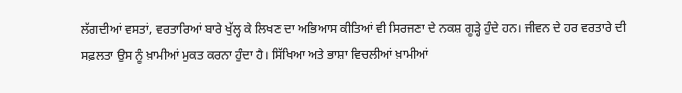ਲੱਗਦੀਆਂ ਵਸਤਾਂ, ਵਰਤਾਰਿਆਂ ਬਾਰੇ ਖੁੱਲ੍ਹ ਕੇ ਲਿਖਣ ਦਾ ਅਭਿਆਸ ਕੀਤਿਆਂ ਵੀ ਸਿਰਜਣਾ ਦੇ ਨਕਸ਼ ਗੂੜ੍ਹੇ ਹੁੰਦੇ ਹਨ। ਜੀਵਨ ਦੇ ਹਰ ਵਰਤਾਰੇ ਦੀ ਸਫ਼ਲਤਾ ਉਸ ਨੂੰ ਖ਼ਾਮੀਆਂ ਮੁਕਤ ਕਰਨਾ ਹੁੰਦਾ ਹੈ। ਸਿੱਖਿਆ ਅਤੇ ਭਾਸ਼ਾ ਵਿਚਲੀਆਂ ਖ਼ਾਮੀਆਂ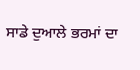ਸਾਡੇ ਦੁਆਲੇ ਭਰਮਾਂ ਦਾ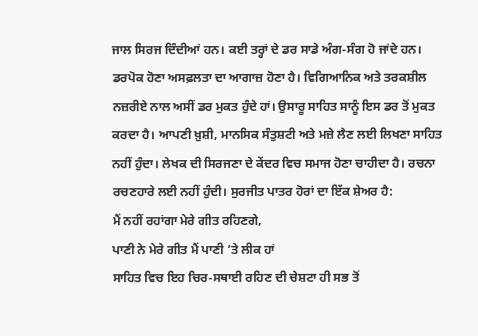ਜਾਲ ਸਿਰਜ ਦਿੰਦੀਆਂ ਹਨ। ਕਈ ਤਰ੍ਹਾਂ ਦੇ ਡਰ ਸਾਡੇ ਅੰਗ-ਸੰਗ ਹੋ ਜਾਂਦੇ ਹਨ। ਡਰਪੋਕ ਹੋਣਾ ਅਸਫ਼ਲਤਾ ਦਾ ਆਗਾਜ਼ ਹੋਣਾ ਹੈ। ਵਿਗਿਆਨਿਕ ਅਤੇ ਤਰਕਸ਼ੀਲ ਨਜ਼ਰੀਏ ਨਾਲ ਅਸੀਂ ਡਰ ਮੁਕਤ ਹੁੰਦੇ ਹਾਂ। ਉਸਾਰੂ ਸਾਹਿਤ ਸਾਨੂੰ ਇਸ ਡਰ ਤੋਂ ਮੁਕਤ ਕਰਦਾ ਹੈ। ਆਪਣੀ ਖ਼ੁਸ਼ੀ, ਮਾਨਸਿਕ ਸੰਤੁਸ਼ਟੀ ਅਤੇ ਮਜ਼ੇ ਲੈਣ ਲਈ ਲਿਖਣਾ ਸਾਹਿਤ ਨਹੀਂ ਹੁੰਦਾ। ਲੇਖਕ ਦੀ ਸਿਰਜਣਾ ਦੇ ਕੇਂਦਰ ਵਿਚ ਸਮਾਜ ਹੋਣਾ ਚਾਹੀਦਾ ਹੈ। ਰਚਨਾ ਰਚਣਹਾਰੇ ਲਈ ਨਹੀਂ ਹੁੰਦੀ। ਸੁਰਜੀਤ ਪਾਤਰ ਹੋਰਾਂ ਦਾ ਇੱਕ ਸ਼ੇਅਰ ਹੈ:
ਮੈਂ ਨਹੀਂ ਰਹਾਂਗਾ ਮੇਰੇ ਗੀਤ ਰਹਿਣਗੇ,
ਪਾਣੀ ਨੇ ਮੇਰੇ ਗੀਤ ਮੈਂ ਪਾਣੀ ’ਤੇ ਲੀਕ ਹਾਂ
ਸਾਹਿਤ ਵਿਚ ਇਹ ਚਿਰ-ਸਥਾਈ ਰਹਿਣ ਦੀ ਚੇਸ਼ਟਾ ਹੀ ਸਭ ਤੋਂ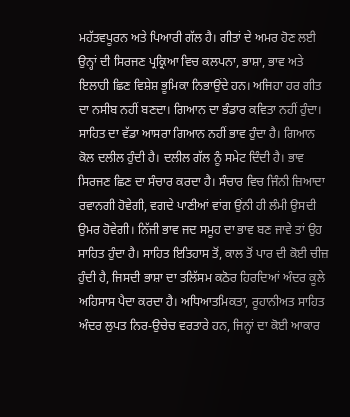ਮਹੱਤਵਪੂਰਨ ਅਤੇ ਪਿਆਰੀ ਗੱਲ ਹੈ। ਗੀਤਾਂ ਦੇ ਅਮਰ ਹੋਣ ਲਈ ਉਨ੍ਹਾਂ ਦੀ ਸਿਰਜਣ ਪ੍ਰਕ੍ਰਿਆ ਵਿਚ ਕਲਪਨਾ, ਭਾਸ਼ਾ, ਭਾਵ ਅਤੇ ਇਲਾਹੀ ਛਿਣ ਵਿਸ਼ੇਸ਼ ਭੂਮਿਕਾ ਨਿਭਾਉਂਦੇ ਹਨ। ਅਜਿਹਾ ਹਰ ਗੀਤ ਦਾ ਨਸੀਬ ਨਹੀਂ ਬਣਦਾ। ਗਿਆਨ ਦਾ ਭੰਡਾਰ ਕਵਿਤਾ ਨਹੀਂ ਹੁੰਦਾ। ਸਾਹਿਤ ਦਾ ਵੱਡਾ ਆਸਰਾ ਗਿਆਨ ਨਹੀਂ ਭਾਵ ਹੁੰਦਾ ਹੈ। ਗਿਆਨ ਕੋਲ ਦਲੀਲ ਹੁੰਦੀ ਹੈ। ਦਲੀਲ ਗੱਲ ਨੂੰ ਸਮੇਟ ਦਿੰਦੀ ਹੈ। ਭਾਵ ਸਿਰਜਣ ਛਿਣ ਦਾ ਸੰਚਾਰ ਕਰਦਾ ਹੈ। ਸੰਚਾਰ ਵਿਚ ਜਿੰਨੀ ਜ਼ਿਆਦਾ ਰਵਾਨਗੀ ਹੋਵੇਗੀ, ਵਗਦੇ ਪਾਣੀਆਂ ਵਾਂਗ ਉਂਨੀ ਹੀ ਲੰਮੀ ਉਸਦੀ ਉਮਰ ਹੋਵੇਗੀ। ਨਿੱਜੀ ਭਾਵ ਜਦ ਸਮੂਹ ਦਾ ਭਾਵ ਬਣ ਜਾਵੇ ਤਾਂ ਉਹ ਸਾਹਿਤ ਹੁੰਦਾ ਹੈ। ਸਾਹਿਤ ਇਤਿਹਾਸ ਤੋਂ, ਕਾਲ ਤੋਂ ਪਾਰ ਦੀ ਕੋਈ ਚੀਜ਼ ਹੁੰਦੀ ਹੈ, ਜਿਸਦੀ ਭਾਸ਼ਾ ਦਾ ਤਲਿੱਸਮ ਕਠੋਰ ਹਿਰਦਿਆਂ ਅੰਦਰ ਕੂਲੇ ਅਹਿਸਾਸ ਪੈਦਾ ਕਰਦਾ ਹੈ। ਅਧਿਆਤਮਿਕਤਾ, ਰੂਹਾਨੀਅਤ ਸਾਹਿਤ ਅੰਦਰ ਲੁਪਤ ਨਿਰ-ਉਚੇਚ ਵਰਤਾਰੇ ਹਨ, ਜਿਨ੍ਹਾਂ ਦਾ ਕੋਈ ਆਕਾਰ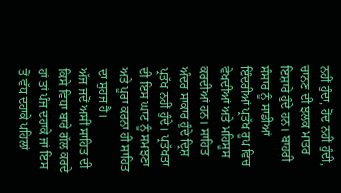ਨਹੀਂ ਹੁੰਦਾ, ਹੋਂਦ ਨਹੀਂ ਹੁੰਦੀ, ਚਾਨਣ ਦੀ ਝਲਕ ਮਾਤਰ ਇਸ਼ਾਰੇ ਹੁੰਦੇ ਹਨ। ਬਾਹਰੀ ਸੰਸਾਰ ਨੂੰ ਸਾਡੀਆਂ ਇੰਦਰੀਆਂ ਪ੍ਰਤੱਖ ਰੂਪ ਵਿਚ ਵੇਖਦੀਆਂ ਅਤੇ ਮਹਿਸੂਸ ਕਰਦੀਆਂ ਹਨ। ਸਾਹਿਤ ਅੰਦਰ ਸਾਕਾਰ ਹੁੰਦੇ ਦ੍ਰਿਸ਼ ਪ੍ਰਤੱਖ ਨਹੀਂ ਹੁੰਦੇ। ਪ੍ਰਤੱਖਤਾ ਦੀ ਇਸ ਘਾਟ ਨੂੰ ਸਮਝਣਾ ਅਤੇ ਪੂਰਾ ਕਰਨਾ ਹੀ ਸਾਹਿਤ ਦਾ ਸੁਹਜ ਹੈ।
ਅੱਜ ਜਦੋਂ ਅਸੀਂ ਸਾਹਿਤ ਦੀ ਕਿਸੇ ਵਿਧਾ ਬਾਰੇ ਗੱਲ ਕਰਦੇ ਹਾਂ ਤਾਂ ਪੰਜ ਦਹਾਕੇ ਜਾਂ ਇਸ ਤੋਂ ਵੱਧ ਦਹਾਕੇ ਪਹਿਲਾਂ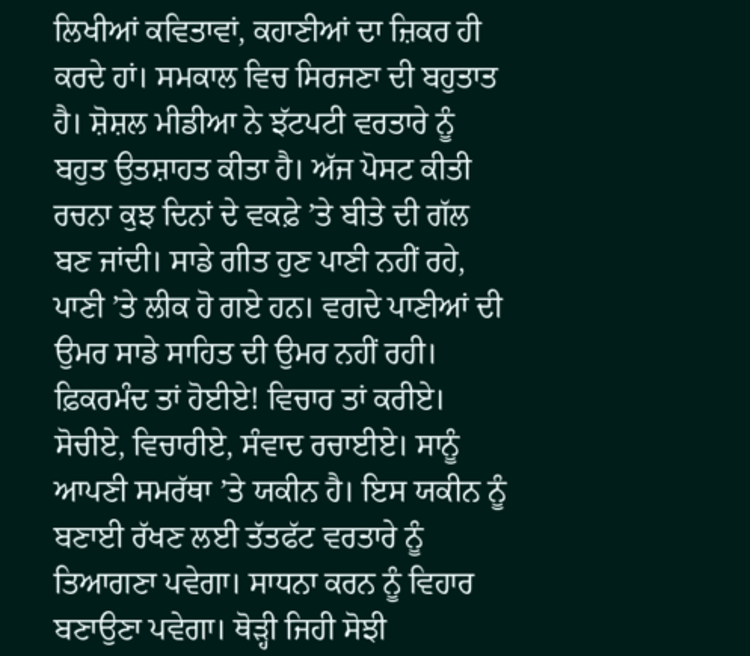ਲਿਖੀਆਂ ਕਵਿਤਾਵਾਂ, ਕਹਾਣੀਆਂ ਦਾ ਜ਼ਿਕਰ ਹੀ ਕਰਦੇ ਹਾਂ। ਸਮਕਾਲ ਵਿਚ ਸਿਰਜਣਾ ਦੀ ਬਹੁਤਾਤ ਹੈ। ਸ਼ੋਸ਼ਲ ਮੀਡੀਆ ਨੇ ਝੱਟਪਟੀ ਵਰਤਾਰੇ ਨੂੰ ਬਹੁਤ ਉਤਸ਼ਾਹਤ ਕੀਤਾ ਹੈ। ਅੱਜ ਪੋਸਟ ਕੀਤੀ ਰਚਨਾ ਕੁਝ ਦਿਨਾਂ ਦੇ ਵਕਫ਼ੇ ’ਤੇ ਬੀਤੇ ਦੀ ਗੱਲ ਬਣ ਜਾਂਦੀ। ਸਾਡੇ ਗੀਤ ਹੁਣ ਪਾਣੀ ਨਹੀਂ ਰਹੇ, ਪਾਣੀ ’ਤੇ ਲੀਕ ਹੋ ਗਏ ਹਨ। ਵਗਦੇ ਪਾਣੀਆਂ ਦੀ ਉਮਰ ਸਾਡੇ ਸਾਹਿਤ ਦੀ ਉਮਰ ਨਹੀਂ ਰਹੀ। ਫ਼ਿਕਰਮੰਦ ਤਾਂ ਹੋਈਏ! ਵਿਚਾਰ ਤਾਂ ਕਰੀਏ। ਸੋਚੀਏ, ਵਿਚਾਰੀਏ, ਸੰਵਾਦ ਰਚਾਈਏ। ਸਾਨੂੰ ਆਪਣੀ ਸਮਰੱਥਾ ’ਤੇ ਯਕੀਨ ਹੈ। ਇਸ ਯਕੀਨ ਨੂੰ ਬਣਾਈ ਰੱਖਣ ਲਈ ਤੱਤਫੱਟ ਵਰਤਾਰੇ ਨੂੰ ਤਿਆਗਣਾ ਪਵੇਗਾ। ਸਾਧਨਾ ਕਰਨ ਨੂੰ ਵਿਹਾਰ ਬਣਾਉਣਾ ਪਵੇਗਾ। ਥੋੜ੍ਹੀ ਜਿਹੀ ਸੋਝੀ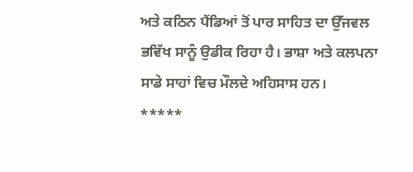ਅਤੇ ਕਠਿਨ ਪੈਂਡਿਆਂ ਤੋਂ ਪਾਰ ਸਾਹਿਤ ਦਾ ਉੱਜਵਲ ਭਵਿੱਖ ਸਾਨੂੰ ਉਡੀਕ ਰਿਹਾ ਹੈ। ਭਾਸ਼ਾ ਅਤੇ ਕਲਪਨਾ ਸਾਡੇ ਸਾਹਾਂ ਵਿਚ ਮੌਲਦੇ ਅਹਿਸਾਸ ਹਨ।
*****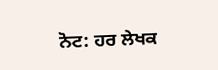ਨੋਟ: ਹਰ ਲੇਖਕ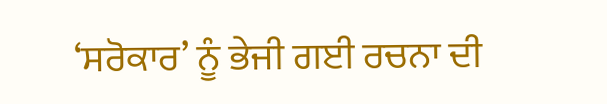‘ਸਰੋਕਾਰ’ ਨੂੰ ਭੇਜੀ ਗਈ ਰਚਨਾ ਦੀ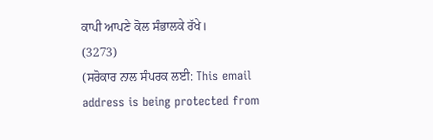ਕਾਪੀ ਆਪਣੇ ਕੋਲ ਸੰਭਾਲਕੇ ਰੱਖੇ।
(3273)
(ਸਰੋਕਾਰ ਨਾਲ ਸੰਪਰਕ ਲਈ: This email address is being protected from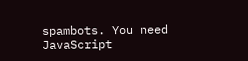spambots. You need JavaScript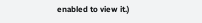enabled to view it.)